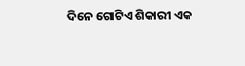ଦିନେ ଗୋଟିଏ ଶିକାରୀ ଏକ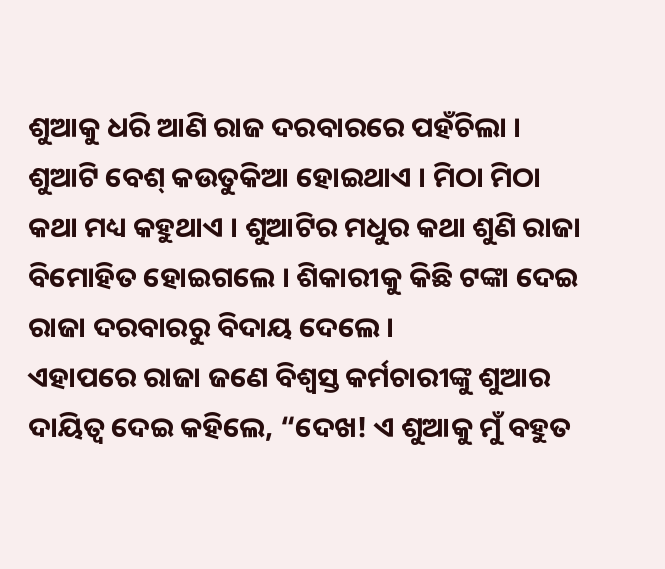ଶୁଆକୁ ଧରି ଆଣି ରାଜ ଦରବାରରେ ପହଁଚିଲା । ଶୁଆଟି ବେଶ୍ କଉତୁକିଆ ହୋଇଥାଏ । ମିଠା ମିଠା କଥା ମଧ୍ୟ କହୁଥାଏ । ଶୁଆଟିର ମଧୁର କଥା ଶୁଣି ରାଜା ବିମୋହିତ ହୋଇଗଲେ । ଶିକାରୀକୁ କିଛି ଟଙ୍କା ଦେଇ ରାଜା ଦରବାରରୁ ବିଦାୟ ଦେଲେ ।
ଏହାପରେ ରାଜା ଜଣେ ବିଶ୍ୱସ୍ତ କର୍ମଚାରୀଙ୍କୁ ଶୁଆର ଦାୟିତ୍ୱ ଦେଇ କହିଲେ, “ଦେଖ! ଏ ଶୁଆକୁ ମୁଁ ବହୁତ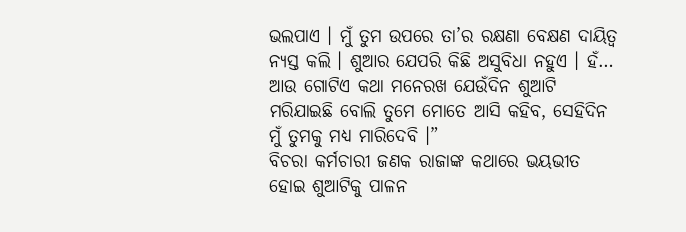ଭଲପାଏ । ମୁଁ ତୁମ ଉପରେ ତା’ର ରକ୍ଷଣା ବେକ୍ଷଣ ଦାୟିତ୍ୱ ନ୍ୟସ୍ତ କଲି । ଶୁଆର ଯେପରି କିଛି ଅସୁବିଧା ନହୁଏ । ହଁ… ଆଉ ଗୋଟିଏ କଥା ମନେରଖ ଯେଉଁଦିନ ଶୁଆଟି ମରିଯାଇଛି ବୋଲି ତୁମେ ମୋତେ ଆସି କହିବ, ସେହିଦିନ ମୁଁ ତୁମକୁ ମଧ୍ୟ ମାରିଦେବି ।”
ବିଚରା କର୍ମଚାରୀ ଜଣକ ରାଜାଙ୍କ କଥାରେ ଭୟଭୀତ ହୋଇ ଶୁଆଟିକୁ ପାଳନ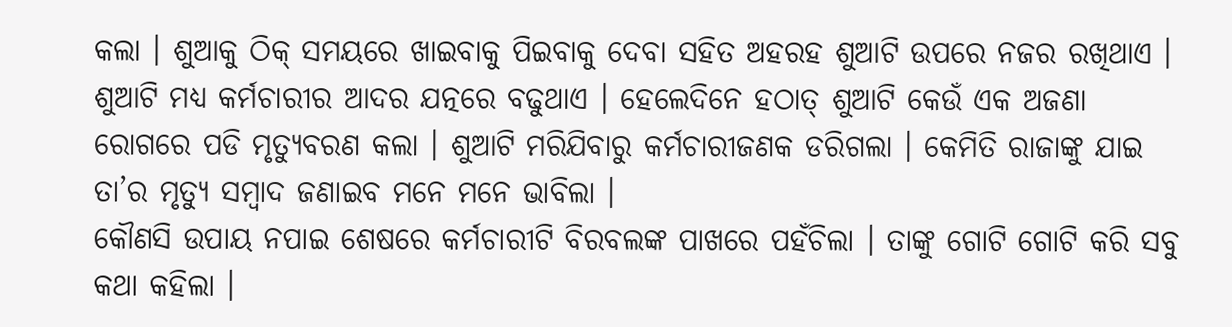କଲା । ଶୁଆକୁ ଠିକ୍ ସମୟରେ ଖାଇବାକୁ ପିଇବାକୁ ଦେବା ସହିତ ଅହରହ ଶୁଆଟି ଉପରେ ନଜର ରଖିଥାଏ । ଶୁଆଟି ମଧ୍ୟ କର୍ମଚାରୀର ଆଦର ଯତ୍ନରେ ବଢୁଥାଏ । ହେଲେଦିନେ ହଠାତ୍ ଶୁଆଟି କେଉଁ ଏକ ଅଜଣା ରୋଗରେ ପଡି ମୃତ୍ୟୁବରଣ କଲା । ଶୁଆଟି ମରିଯିବାରୁ କର୍ମଚାରୀଜଣକ ଡରିଗଲା । କେମିତି ରାଜାଙ୍କୁ ଯାଇ ତା’ର ମୃତ୍ୟୁ ସମ୍ବାଦ ଜଣାଇବ ମନେ ମନେ ଭାବିଲା ।
କୌଣସି ଉପାୟ ନପାଇ ଶେଷରେ କର୍ମଚାରୀଟି ବିରବଲଙ୍କ ପାଖରେ ପହଁଚିଲା । ତାଙ୍କୁ ଗୋଟି ଗୋଟି କରି ସବୁ କଥା କହିଲା ।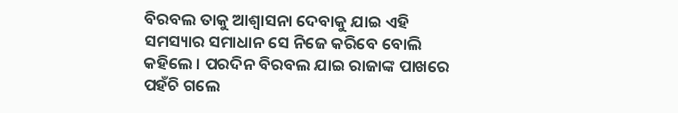ବିରବଲ ତାକୁ ଆଶ୍ୱାସନା ଦେବାକୁ ଯାଇ ଏହି ସମସ୍ୟାର ସମାଧାନ ସେ ନିଜେ କରିବେ ବୋଲି କହିଲେ । ପରଦିନ ବିରବଲ ଯାଇ ରାଜାଙ୍କ ପାଖରେ ପହଁଚି ଗଲେ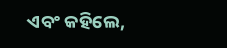ଏବଂ କହିଲେ,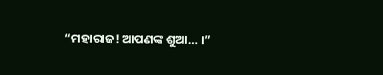“ମହାରାଜ! ଆପଣଙ୍କ ଶୁଆ… ।”